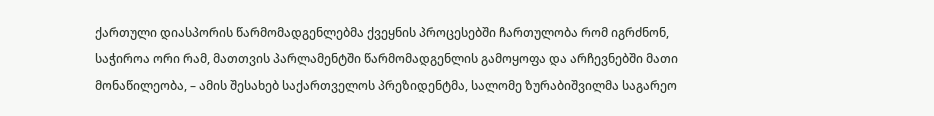ქართული დიასპორის წარმომადგენლებმა ქვეყნის პროცესებში ჩართულობა რომ იგრძნონ, საჭიროა ორი რამ, მათთვის პარლამენტში წარმომადგენლის გამოყოფა და არჩევნებში მათი მონაწილეობა, – ამის შესახებ საქართველოს პრეზიდენტმა, სალომე ზურაბიშვილმა საგარეო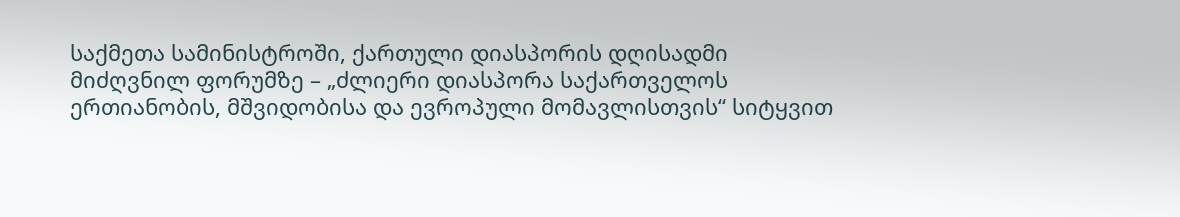საქმეთა სამინისტროში, ქართული დიასპორის დღისადმი მიძღვნილ ფორუმზე – „ძლიერი დიასპორა საქართველოს ერთიანობის, მშვიდობისა და ევროპული მომავლისთვის“ სიტყვით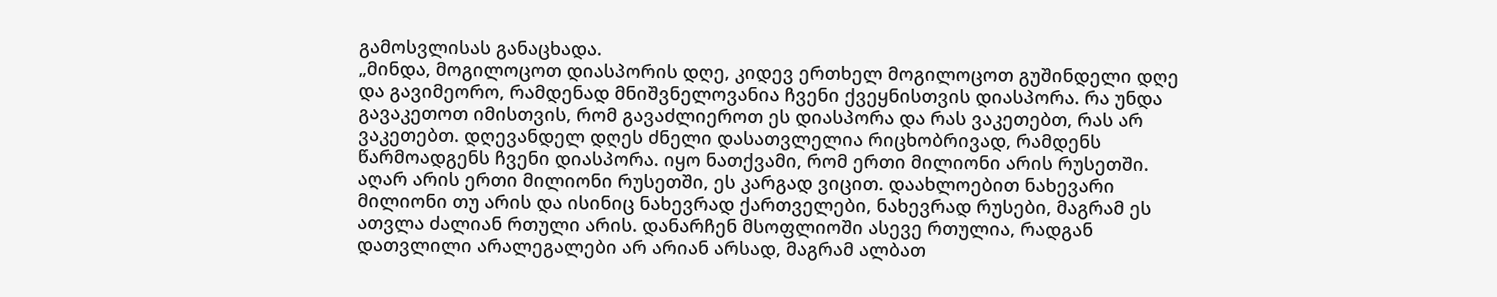გამოსვლისას განაცხადა.
„მინდა, მოგილოცოთ დიასპორის დღე, კიდევ ერთხელ მოგილოცოთ გუშინდელი დღე და გავიმეორო, რამდენად მნიშვნელოვანია ჩვენი ქვეყნისთვის დიასპორა. რა უნდა გავაკეთოთ იმისთვის, რომ გავაძლიეროთ ეს დიასპორა და რას ვაკეთებთ, რას არ ვაკეთებთ. დღევანდელ დღეს ძნელი დასათვლელია რიცხობრივად, რამდენს წარმოადგენს ჩვენი დიასპორა. იყო ნათქვამი, რომ ერთი მილიონი არის რუსეთში. აღარ არის ერთი მილიონი რუსეთში, ეს კარგად ვიცით. დაახლოებით ნახევარი მილიონი თუ არის და ისინიც ნახევრად ქართველები, ნახევრად რუსები, მაგრამ ეს ათვლა ძალიან რთული არის. დანარჩენ მსოფლიოში ასევე რთულია, რადგან დათვლილი არალეგალები არ არიან არსად, მაგრამ ალბათ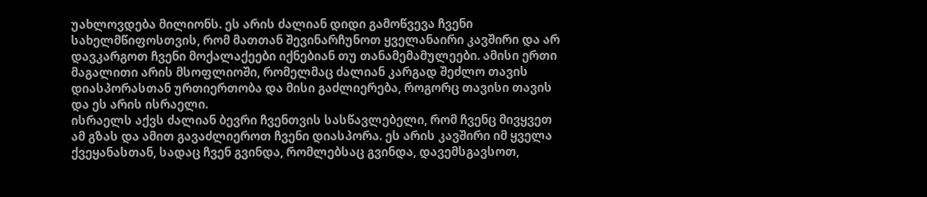უახლოვდება მილიონს. ეს არის ძალიან დიდი გამოწვევა ჩვენი სახელმწიფოსთვის, რომ მათთან შევინარჩუნოთ ყველანაირი კავშირი და არ დავკარგოთ ჩვენი მოქალაქეები იქნებიან თუ თანამემამულეები. ამისი ერთი მაგალითი არის მსოფლიოში, რომელმაც ძალიან კარგად შეძლო თავის დიასპორასთან ურთიერთობა და მისი გაძლიერება, როგორც თავისი თავის და ეს არის ისრაელი.
ისრაელს აქვს ძალიან ბევრი ჩვენთვის სასწავლებელი, რომ ჩვენც მივყვეთ ამ გზას და ამით გავაძლიეროთ ჩვენი დიასპორა. ეს არის კავშირი იმ ყველა ქვეყანასთან, სადაც ჩვენ გვინდა, რომლებსაც გვინდა, დავემსგავსოთ,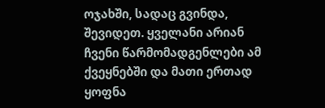ოჯახში, სადაც გვინდა, შევიდეთ. ყველანი არიან ჩვენი წარმომადგენლები ამ ქვეყნებში და მათი ერთად ყოფნა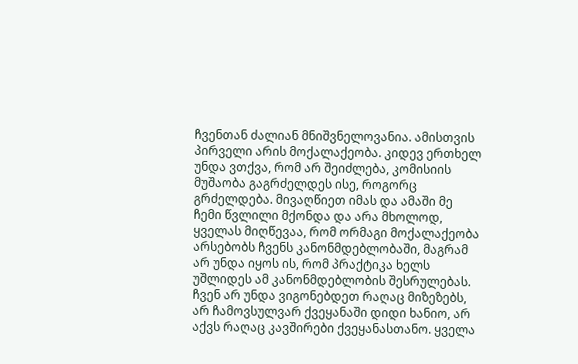ჩვენთან ძალიან მნიშვნელოვანია. ამისთვის პირველი არის მოქალაქეობა. კიდევ ერთხელ უნდა ვთქვა, რომ არ შეიძლება, კომისიის მუშაობა გაგრძელდეს ისე, როგორც გრძელდება. მივაღწიეთ იმას და ამაში მე ჩემი წვლილი მქონდა და არა მხოლოდ, ყველას მიღწევაა, რომ ორმაგი მოქალაქეობა არსებობს ჩვენს კანონმდებლობაში, მაგრამ არ უნდა იყოს ის, რომ პრაქტიკა ხელს უშლიდეს ამ კანონმდებლობის შესრულებას. ჩვენ არ უნდა ვიგონებდეთ რაღაც მიზეზებს, არ ჩამოვსულვარ ქვეყანაში დიდი ხანიო, არ აქვს რაღაც კავშირები ქვეყანასთანო. ყველა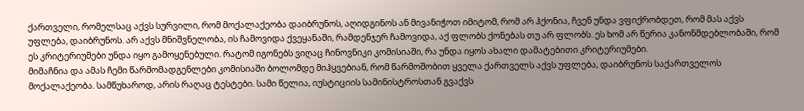ქართველი, რომელსაც აქვს სურვილი, რომ მოქალაქეობა დაიბრუნოს, აღიდგინოს ან მივანიჭოთ იმიტომ, რომ არ ჰქონია, ჩვენ უნდა ვფიქრობდეთ, რომ მას აქვს უფლება, დაიბრუნოს. არ აქვს მნიშვნელობა, ის ჩამოვიდა ქვეყანაში, რამდენჯერ ჩამოვიდა, აქ ფლობს ქონებას თუ არ ფლობს. ეს ხომ არ წერია კანონმდებლობაში, რომ ეს კრიტერიუმები უნდა იყო გამოყენებული. რატომ იგონებს ვიღაც ჩინოვნიკი კომისიაში, რა უნდა იყოს ახალი დამატებითი კრიტერიუმები.
მიმაჩნია და ამას ჩემი წარმომადგენლები კომისიაში ბოლომდე მიჰყვებიან, რომ წარმოშობით ყველა ქართველს აქვს უფლება, დაიბრუნოს საქართველოს მოქალაქეობა. სამწუხაროდ, არის რაღაც ტესტები. სამი წელია, იუსტიციის სამინისტროსთან გვაქვს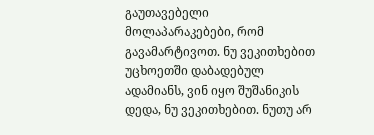გაუთავებელი მოლაპარაკებები, რომ გავამარტივოთ. ნუ ვეკითხებით უცხოეთში დაბადებულ ადამიანს, ვინ იყო შუშანიკის დედა, ნუ ვეკითხებით. ნუთუ არ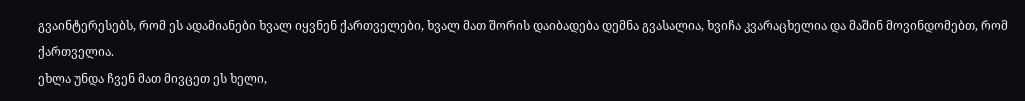გვაინტერესებს, რომ ეს ადამიანები ხვალ იყვნენ ქართველები, ხვალ მათ შორის დაიბადება დემნა გვასალია, ხვიჩა კვარაცხელია და მაშინ მოვინდომებთ, რომ ქართველია.
ეხლა უნდა ჩვენ მათ მივცეთ ეს ხელი,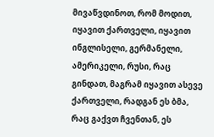მივაწვდინოთ, რომ მოდით, იყავით ქართველი, იყავით ინგლისელი, გერმანელი, ამერიკელი, რუსი, რაც გინდათ, მაგრამ იყავით ასევე ქართველი, რადგან ეს ბმა, რაც გაქვთ ჩვენთან, ეს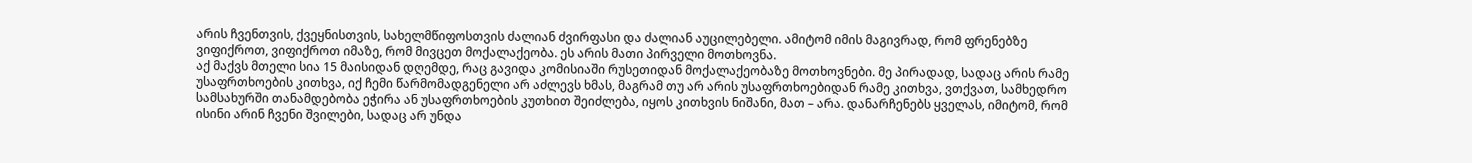არის ჩვენთვის, ქვეყნისთვის, სახელმწიფოსთვის ძალიან ძვირფასი და ძალიან აუცილებელი. ამიტომ იმის მაგივრად, რომ ფრენებზე ვიფიქროთ, ვიფიქროთ იმაზე, რომ მივცეთ მოქალაქეობა. ეს არის მათი პირველი მოთხოვნა.
აქ მაქვს მთელი სია 15 მაისიდან დღემდე, რაც გავიდა კომისიაში რუსეთიდან მოქალაქეობაზე მოთხოვნები. მე პირადად, სადაც არის რამე უსაფრთხოების კითხვა, იქ ჩემი წარმომადგენელი არ აძლევს ხმას, მაგრამ თუ არ არის უსაფრთხოებიდან რამე კითხვა, ვთქვათ, სამხედრო სამსახურში თანამდებობა ეჭირა ან უსაფრთხოების კუთხით შეიძლება, იყოს კითხვის ნიშანი, მათ – არა. დანარჩენებს ყველას, იმიტომ, რომ ისინი არინ ჩვენი შვილები, სადაც არ უნდა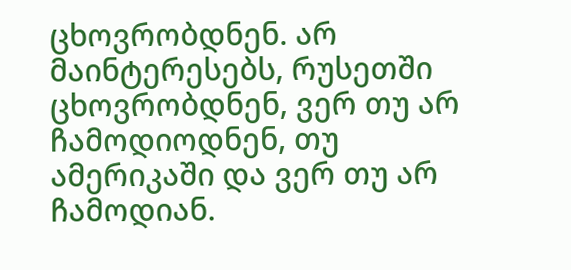ცხოვრობდნენ. არ მაინტერესებს, რუსეთში ცხოვრობდნენ, ვერ თუ არ ჩამოდიოდნენ, თუ ამერიკაში და ვერ თუ არ ჩამოდიან.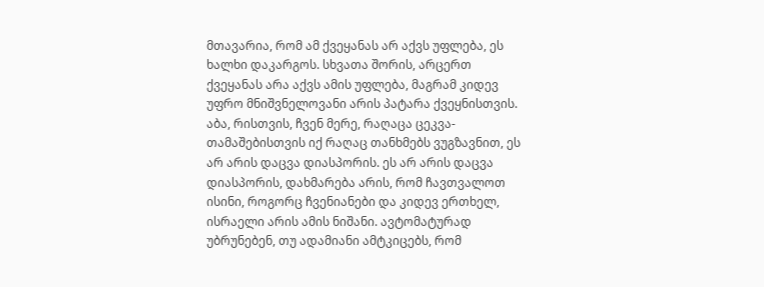მთავარია, რომ ამ ქვეყანას არ აქვს უფლება, ეს ხალხი დაკარგოს. სხვათა შორის, არცერთ ქვეყანას არა აქვს ამის უფლება, მაგრამ კიდევ უფრო მნიშვნელოვანი არის პატარა ქვეყნისთვის.
აბა, რისთვის, ჩვენ მერე, რაღაცა ცეკვა-თამაშებისთვის იქ რაღაც თანხმებს ვუგზავნით, ეს არ არის დაცვა დიასპორის. ეს არ არის დაცვა დიასპორის, დახმარება არის, რომ ჩავთვალოთ ისინი, როგორც ჩვენიანები და კიდევ ერთხელ, ისრაელი არის ამის ნიშანი. ავტომატურად უბრუნებენ, თუ ადამიანი ამტკიცებს, რომ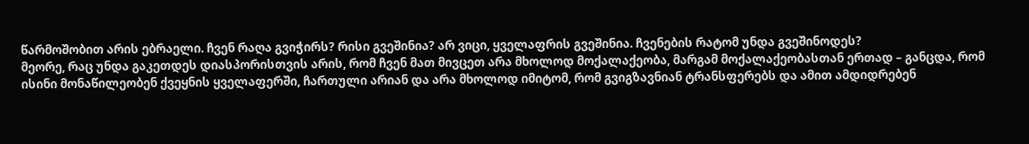წარმოშობით არის ებრაელი. ჩვენ რაღა გვიჭირს? რისი გვეშინია? არ ვიცი, ყველაფრის გვეშინია. ჩვენების რატომ უნდა გვეშინოდეს?
მეორე, რაც უნდა გაკეთდეს დიასპორისთვის არის, რომ ჩვენ მათ მივცეთ არა მხოლოდ მოქალაქეობა, მარგამ მოქალაქეობასთან ერთად – განცდა, რომ ისინი მონაწილეობენ ქვეყნის ყველაფერში, ჩართული არიან და არა მხოლოდ იმიტომ, რომ გვიგზავნიან ტრანსფერებს და ამით ამდიდრებენ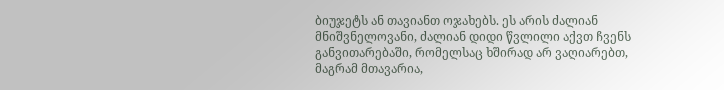ბიუჯეტს ან თავიანთ ოჯახებს. ეს არის ძალიან მნიშვნელოვანი, ძალიან დიდი წვლილი აქვთ ჩვენს განვითარებაში, რომელსაც ხშირად არ ვაღიარებთ, მაგრამ მთავარია,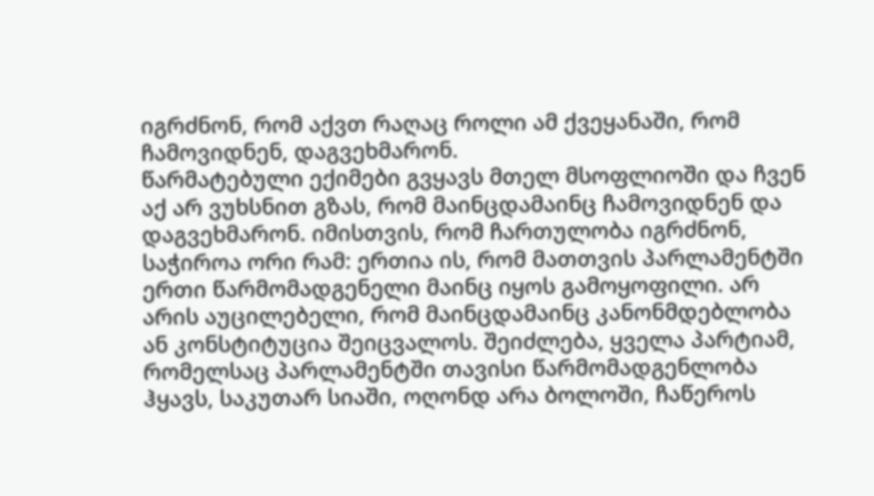იგრძნონ, რომ აქვთ რაღაც როლი ამ ქვეყანაში, რომ ჩამოვიდნენ, დაგვეხმარონ.
წარმატებული ექიმები გვყავს მთელ მსოფლიოში და ჩვენ აქ არ ვუხსნით გზას, რომ მაინცდამაინც ჩამოვიდნენ და დაგვეხმარონ. იმისთვის, რომ ჩართულობა იგრძნონ, საჭიროა ორი რამ: ერთია ის, რომ მათთვის პარლამენტში ერთი წარმომადგენელი მაინც იყოს გამოყოფილი. არ არის აუცილებელი, რომ მაინცდამაინც კანონმდებლობა ან კონსტიტუცია შეიცვალოს. შეიძლება, ყველა პარტიამ, რომელსაც პარლამენტში თავისი წარმომადგენლობა ჰყავს, საკუთარ სიაში, ოღონდ არა ბოლოში, ჩაწეროს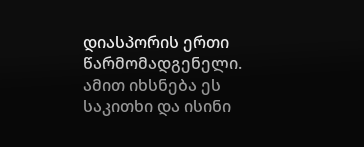დიასპორის ერთი წარმომადგენელი. ამით იხსნება ეს საკითხი და ისინი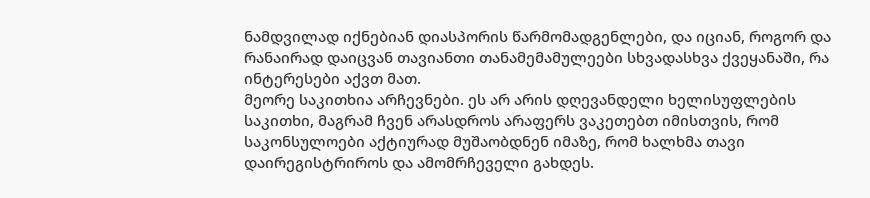ნამდვილად იქნებიან დიასპორის წარმომადგენლები, და იციან, როგორ და რანაირად დაიცვან თავიანთი თანამემამულეები სხვადასხვა ქვეყანაში, რა ინტერესები აქვთ მათ.
მეორე საკითხია არჩევნები. ეს არ არის დღევანდელი ხელისუფლების საკითხი, მაგრამ ჩვენ არასდროს არაფერს ვაკეთებთ იმისთვის, რომ საკონსულოები აქტიურად მუშაობდნენ იმაზე, რომ ხალხმა თავი დაირეგისტრიროს და ამომრჩეველი გახდეს.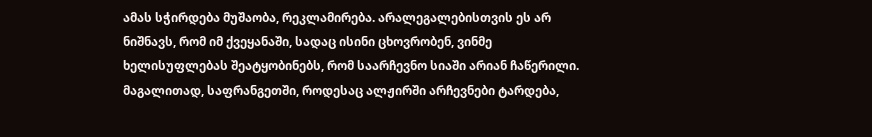ამას სჭირდება მუშაობა, რეკლამირება. არალეგალებისთვის ეს არ ნიშნავს, რომ იმ ქვეყანაში, სადაც ისინი ცხოვრობენ, ვინმე ხელისუფლებას შეატყობინებს, რომ საარჩევნო სიაში არიან ჩაწერილი.
მაგალითად, საფრანგეთში, როდესაც ალჟირში არჩევნები ტარდება,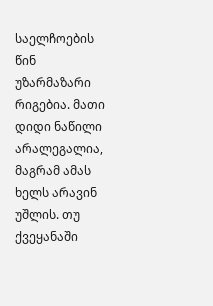საელჩოების წინ უზარმაზარი რიგებია. მათი დიდი ნაწილი არალეგალია, მაგრამ ამას ხელს არავინ უშლის. თუ ქვეყანაში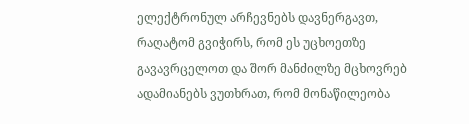ელექტრონულ არჩევნებს დავნერგავთ, რაღატომ გვიჭირს, რომ ეს უცხოეთზე გავავრცელოთ და შორ მანძილზე მცხოვრებ ადამიანებს ვუთხრათ, რომ მონაწილეობა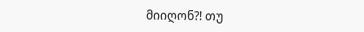მიიღონ?! თუ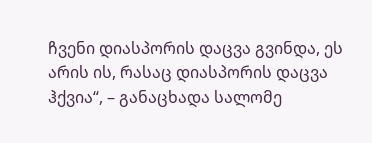ჩვენი დიასპორის დაცვა გვინდა, ეს არის ის, რასაც დიასპორის დაცვა ჰქვია“, – განაცხადა სალომე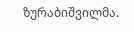ზურაბიშვილმა.